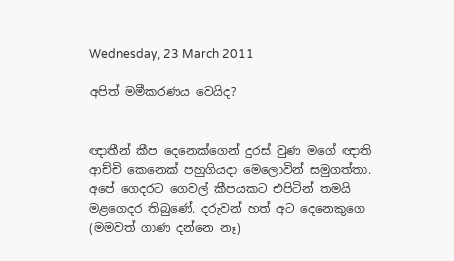Wednesday, 23 March 2011

අපිත් මමීකරණය වෙයිද?


ඥාතීන් කීප දෙනෙක්ගෙන් දුරස් වුණ මගේ ඥාති ආච්චි කෙනෙක් පහුගියදා මෙලොවින් සමුගත්තා. අපේ ගෙදරට ගෙවල් කීපයකට එපිටින් තමයි මළගෙදර තිබුණේ. දරුවන් හත් අට දෙනෙකුගෙ (මමවත් ගාණ දන්නෙ නෑ)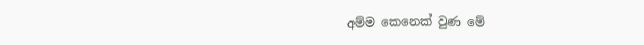අම්ම කෙනෙක් වුණ මේ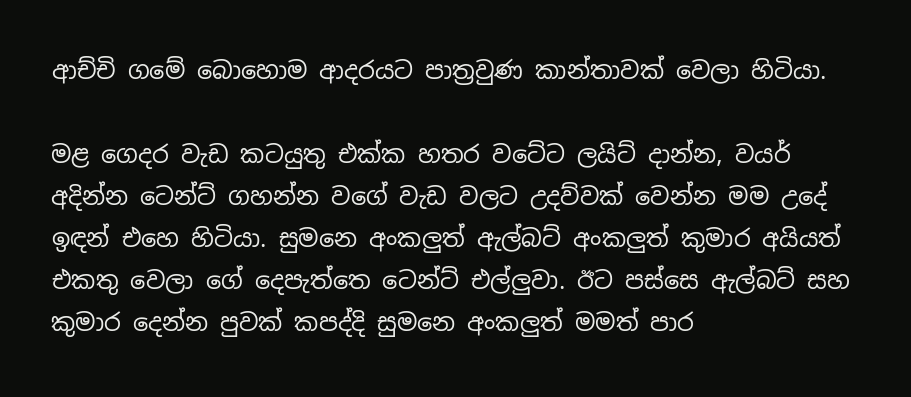ආච්චි ගමේ බොහොම ආදරයට පාත්‍රවුණ කාන්තාවක් වෙලා හිටියා.

මළ ගෙදර වැඩ කටයුතු එක්ක හතර වටේට ලයිට් දාන්න, වයර් අදින්න ටෙන්ට් ගහන්න වගේ වැඩ වලට උදව්වක් වෙන්න මම උදේ ඉඳන් එහෙ හිටියා. සුමනෙ අංකලුත් ඇල්බට් අංකලුත් කුමාර අයියත් එකතු වෙලා ගේ දෙපැත්තෙ ටෙන්ට් එල්ලුවා. ඊට පස්සෙ ඇල්බට් සහ කුමාර දෙන්න පුවක් කපද්දි සුමනෙ අංකලුත් මමත් පාර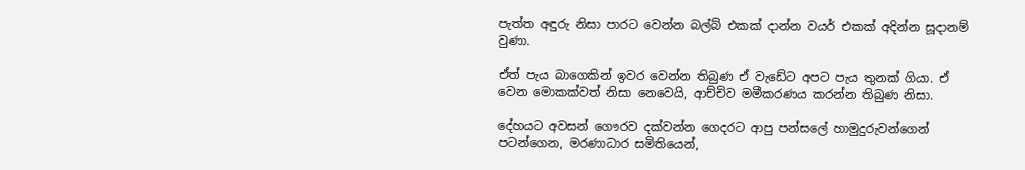පැත්ත අඳුරු නිසා පාරට වෙන්න බල්බ් එකක් දාන්න වයර් එකක් අදින්න සූදානම් වුණා.

ඒත් පැය බාගෙකින් ඉවර වෙන්න තිබුණ ඒ වැඩේට අපට පැය තුනක් ගියා. ඒ වෙන මොකක්වත් නිසා නෙවෙයි, ආච්චිව මමීකරණය කරන්න තිබුණ නිසා.

දේහයට අවසන් ගෞරව දක්වන්න ගෙදරට ආපු පන්සලේ හාමුදුරුවන්ගෙන් පටන්ගෙන, මරණාධාර සමිතියෙන්,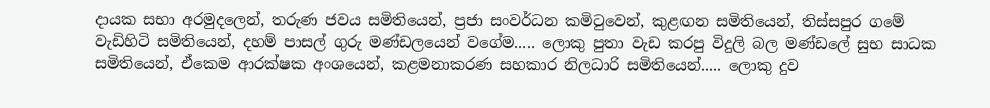දායක සභා අරමුදලෙන්, තරුණ ජවය සමිතියෙන්, ප්‍රජා සංවර්ධන කමිටුවෙන්, කුළඟන සමිතියෙන්, තිස්සපුර ගමේ වැඩිහිටි සමිතියෙන්, දහම් පාසල් ගුරු මණ්ඩලයෙන් වගේම..... ලොකු පුතා වැඩ කරපු විදුලි බල මණ්ඩලේ සුභ සාධක සමිතියෙන්, ඒකෙම ආරක්ෂක අංශයෙන්, කළමනාකරණ සහකාර නිලධාරි සමිතියෙන්..... ලොකු දුව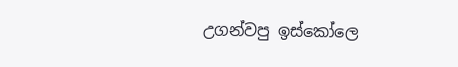උගන්වපු ඉස්කෝලෙ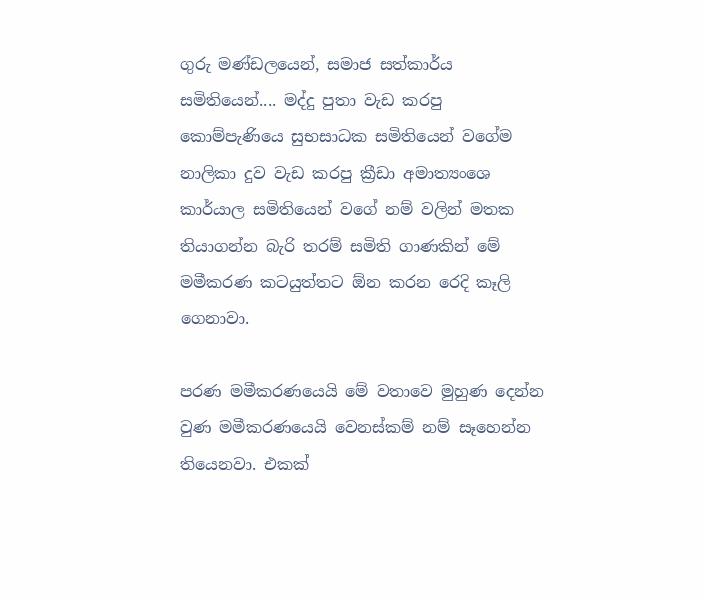ගුරු මණ්ඩලයෙන්, සමාජ සත්කාර්ය සමිතියෙන්.... මද්දු පුතා වැඩ කරපු කොම්පැණියෙ සුභසාධක සමිතියෙන් වගේම නාලිකා දුව වැඩ කරපු ක්‍රීඩා අමාත්‍යංශෙ කාර්යාල සමිතියෙන් වගේ නම් වලින් මතක තියාගන්න බැරි තරම් සමිති ගාණකින් මේ මමීකරණ කටයුත්තට ඕන කරන රෙදි කෑලි ගෙනාවා.

පරණ මමීකරණයෙයි මේ වතාවෙ මුහුණ දෙන්න වුණ මමීකරණයෙයි වෙනස්කම් නම් සෑහෙන්න තියෙනවා. එකක්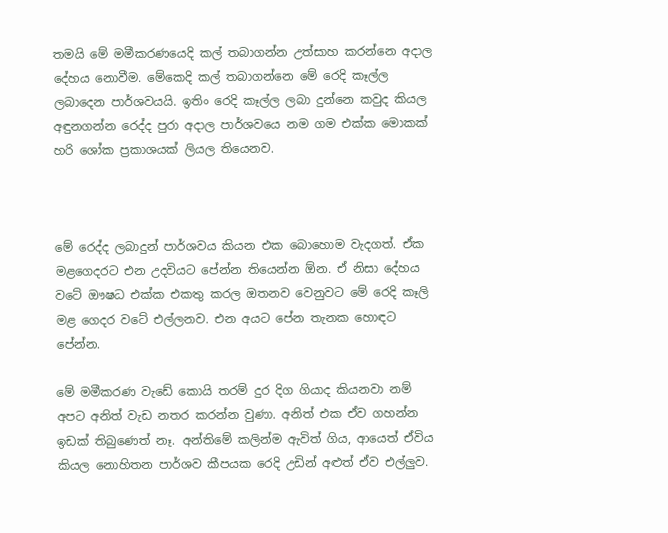තමයි මේ මමීකරණයෙදි කල් තබාගන්න උත්සාහ කරන්නෙ අදාල දේහය නොවීම. මේකෙදි කල් තබාගන්නෙ මේ රෙදි කෑල්ල ලබාදෙන පාර්ශවයයි. ඉතිං රෙදි කෑල්ල ලබා දුන්නෙ කවුද කියල අඳුනගන්න රෙද්ද පුරා අදාල පාර්ශවයෙ නම ගම එක්ක මොකක් හරි ශෝක ප්‍රකාශයක් ලියල තියෙනව.



මේ රෙද්ද ලබාදුන් පාර්ශවය කියන එක බොහොම වැදගත්. ඒක මළගෙදරට එන උදවියට පේන්න තියෙන්න ඕන. ඒ නිසා දේහය වටේ ඖෂධ එක්ක එකතු කරල ඔතනව වෙනුවට මේ රෙදි කෑලි මළ ගෙදර වටේ එල්ලනව. එන අයට පේන තැනක හොඳට පේන්න.

මේ මමීකරණ වැ‍ඩේ කොයි තරම් දුර දිග ගියාද කියනවා නම් අපට අනිත් වැඩ නතර කරන්න වුණා. අනිත් එක ඒව ගහන්න ඉඩක් තිබුණෙත් නෑ. අන්තිමේ කලින්ම ඇවිත් ගිය, ආයෙත් ඒවිය කියල නොහිතන පාර්ශව කීපයක රෙදි උඩින් අළුත් ඒව එල්ලුව.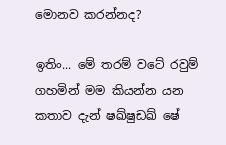මොනව කරන්නද?

ඉතිං... මේ තරම් වටේ රවුම් ගහමින් මම කියන්න යන කතාව දැන් ෂඛ්ෂුඩඛ් ෂේ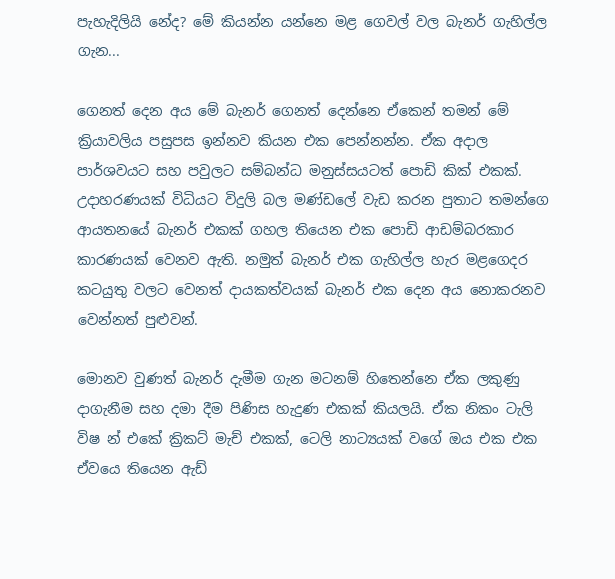පැහැදිලියි නේද? මේ කියන්න යන්නෙ මළ ගෙවල් වල බැනර් ගැහිල්ල ගැන...

ගෙනත් දෙන අය මේ බැනර් ගෙනත් දෙන්නෙ ඒකෙන් තමන් මේ ක්‍රියාවලිය පසුපස ඉන්නව කියන එක පෙන්නන්න. ඒක අදාල පාර්ශවයට සහ පවුලට සම්බන්ධ මනුස්සයටත් පොඩි කික් එකක්. උදාහරණයක් විධියට විදුලි බල මණ්ඩලේ වැඩ කරන පුතාට තමන්ගෙ ආයතනයේ බැනර් එකක් ගහල තියෙන එක පොඩි ආඩම්බරකාර කාරණයක් වෙනව ඇති. නමුත් බැනර් එක ගැහිල්ල හැර මළගෙදර කටයුතු වලට වෙනත් දායකත්වයක් බැනර් එක දෙන අය නොකරනව වෙන්නත් පුළුවන්.

මොනව වුණත් බැනර් දැමීම ගැන මටනම් හිතෙන්නෙ ඒක ලකුණු දාගැනීම සහ දමා දීම පිණිස හැදුණ එකක් කියලයි. ඒක නිකං ටැලි විෂ න් එකේ ක්‍රිකට් මැච් එකක්, ටෙලි නාට්‍යයක් වගේ ඔය එක එක ඒවයෙ තියෙන ඇඩ්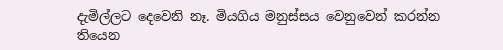දැමිල්ලට දෙවෙනි නෑ. මියගිය මනුස්සය වෙනුවෙන් කරන්න තියෙන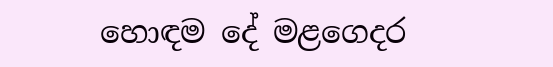හොඳම දේ මළගෙදර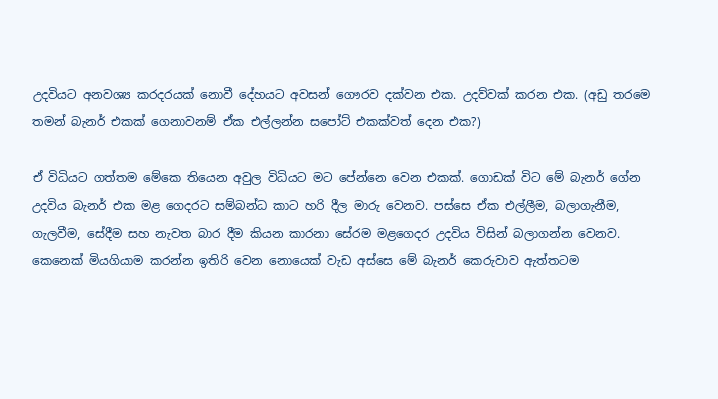උදවියට අනවශ්‍ය කරදරයක් නොවී දේහයට අවසන් ගෞරව දක්වන එක. උදව්වක් කරන එක. (අඩු තරමෙ තමන් බැනර් එකක් ගෙනාවනම් ඒක එල්ලන්න සපෝට් එකක්වත් දෙන එක?)

ඒ විධියට ගත්තම මේකෙ තියෙන අවුල විධියට මට පේන්නෙ වෙන එකක්. ගොඩක් විට මේ බැනර් ගේන උදවිය බැනර් එක මළ ගෙදරට සම්බන්ධ කාට හරි දීල මාරු වෙනව. පස්සෙ ඒක එල්ලීම, බලාගැනීම, ගැලවීම, සේදීම සහ නැවත බාර දීම කියන කාරනා සේරම මළගෙදර උදවිය විසින් බලාගන්න වෙනව. කෙනෙක් මියගියාම කරන්න ඉතිරි වෙන නොයෙක් වැඩ අස්සෙ මේ බැනර් කෙරුවාව ඇත්තටම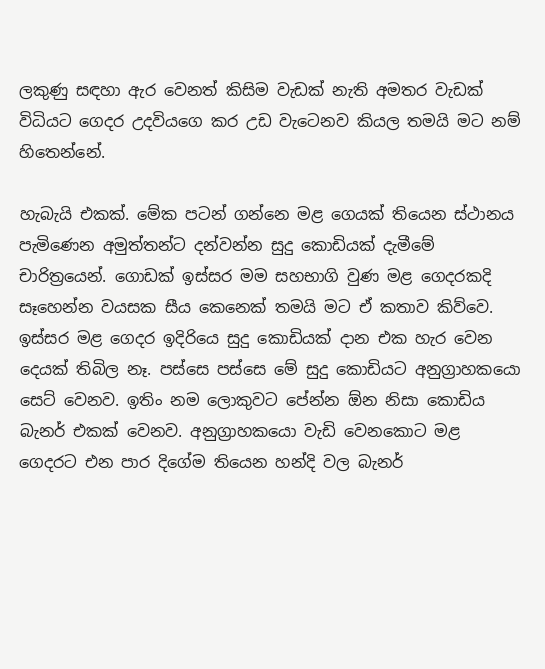ලකුණු සඳහා ඇර වෙනත් කිසිම වැඩක් නැති අමතර වැඩක් විධියට ගෙදර උදවියගෙ කර උඩ වැටෙනව කියල තමයි මට නම් හිතෙන්නේ.

හැබැයි එකක්. මේක පටන් ගන්නෙ මළ ගෙයක් තියෙන ස්ථානය පැමිණෙන අමුත්තන්ට දන්වන්න සුදු කොඩියක් දැමීමේ චාරිත්‍රයෙන්. ගොඩක් ඉස්සර මම සහභාගි වුණ මළ ගෙදරකදි සෑහෙන්න වයසක සීය කෙනෙක් තමයි මට ඒ කතාව කිව්වෙ. ඉස්සර මළ ගෙදර ඉදිරියෙ සුදු කොඩියක් දාන එක හැර වෙන දෙයක් තිබිල නෑ. පස්සෙ පස්සෙ මේ සුදු කොඩියට අනුග්‍රාහකයො සෙට් වෙනව. ඉතිං නම ලොකුවට පේන්න ඕන නිසා කොඩිය බැනර් එකක් වෙනව. අනුග්‍රාහකයො වැඩි වෙනකොට මළ ගෙදරට එන පාර දිගේම තියෙන හන්දි වල බැනර්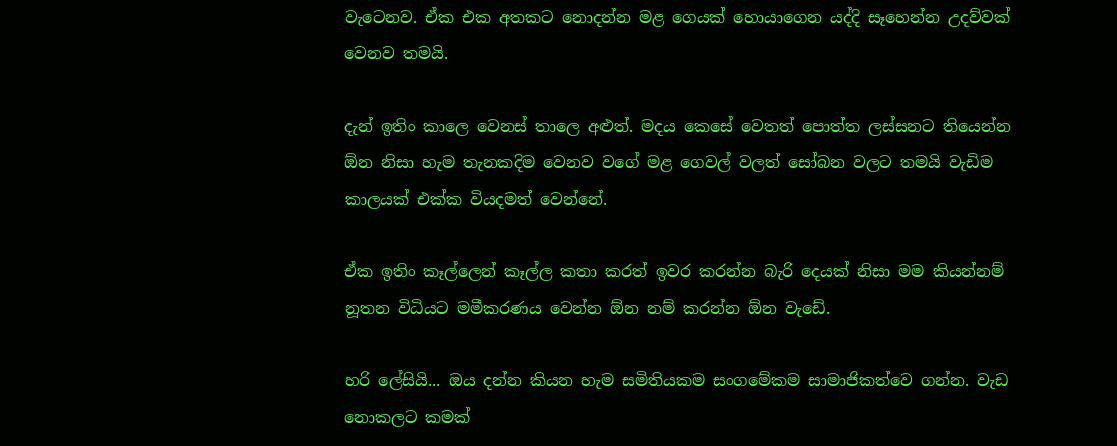වැටෙනව. ඒක එක අතකට නොදන්න මළ ගෙයක් හොයාගෙන යද්දි සෑහෙන්න උදව්වක් වෙනව තමයි.

දැන් ඉතිං කාලෙ වෙනස් තාලෙ අළුත්. මදය කෙසේ වෙතත් පොත්ත ලස්සනට තියෙන්න ඕන නිසා හැම තැනකදිම වෙනව වගේ මළ ගෙවල් වලත් සෝබන වලට තමයි වැඩිම කාලයක් එක්ක වියදමත් වෙන්නේ.

ඒක ඉතිං කෑල්ලෙන් කෑල්ල කතා කරත් ඉවර කරන්න බැරි දෙයක් නිසා මම කියන්නම් නූතන විධියට මමීකරණය වෙන්න ඕන නම් කරන්න ඕන වැඩේ.

හරි ලේසියි... ඔය දන්න කියන හැම සමිතියකම සංගමේකම සාමාජිකත්වෙ ගන්න. වැඩ නොකලට කමක්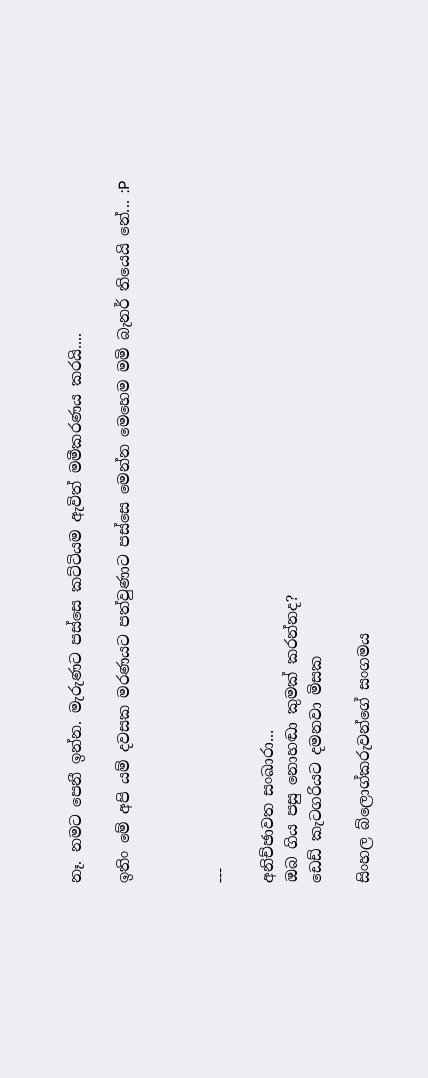නෑ. නමට පෙනී ඉන්න. මැරුණට පස්සෙ කට්ටියම ඇවිත් මමීකරණය කරයි....

ඉතිං මේ අපි යම් දවසක මරණයට පත්වුණාට පස්සෙ මෙන්න මෙහෙම මමි බැනර් තියෙයි නේ... :P



---

අනිච්ඡාවත සංඛාරා...
ඔබ ගිය පසු නොහඬා කුමක් කරන්නද?
ඩෙඩ් කැටගරියට දමනවා මිසක

සිංහල බ්ලොග්කරුවන්ගේ සංගමය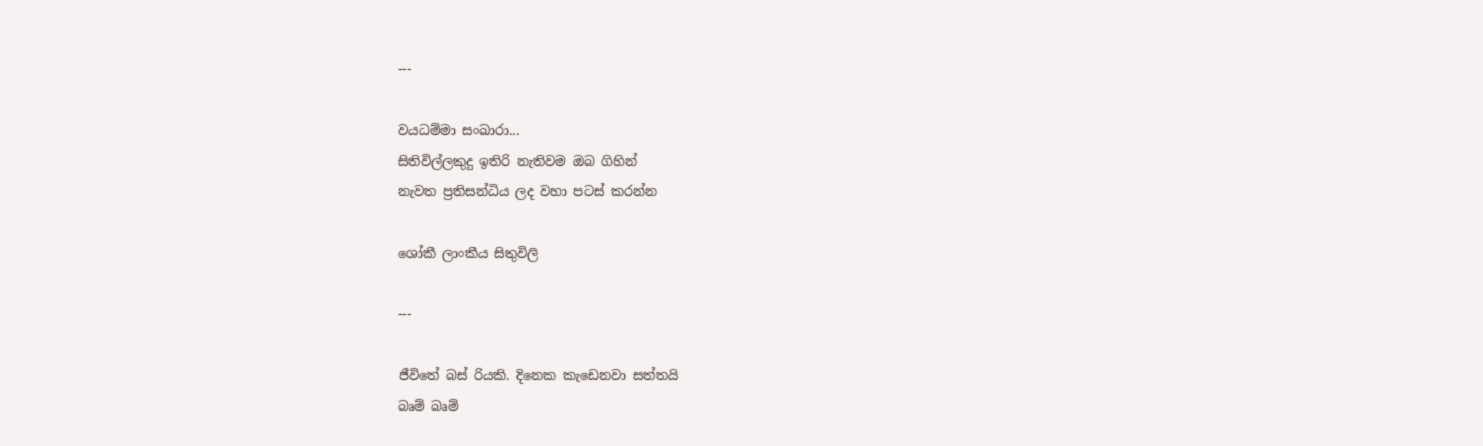---

වයධම්මා සංඛාරා...
සිතිවිල්ලකුදු ඉතිරි නැතිවම ඔබ ගිහින්
නැවත ප්‍රතිසන්ධිය ලද වහා පටස් කරන්න

ශෝකී ලාංකීය සිතුවිලි

---

ජීවිතේ බස් රියකි. දිනෙක කැ‍ඩෙනවා සත්තයි
බෘම් බෘම්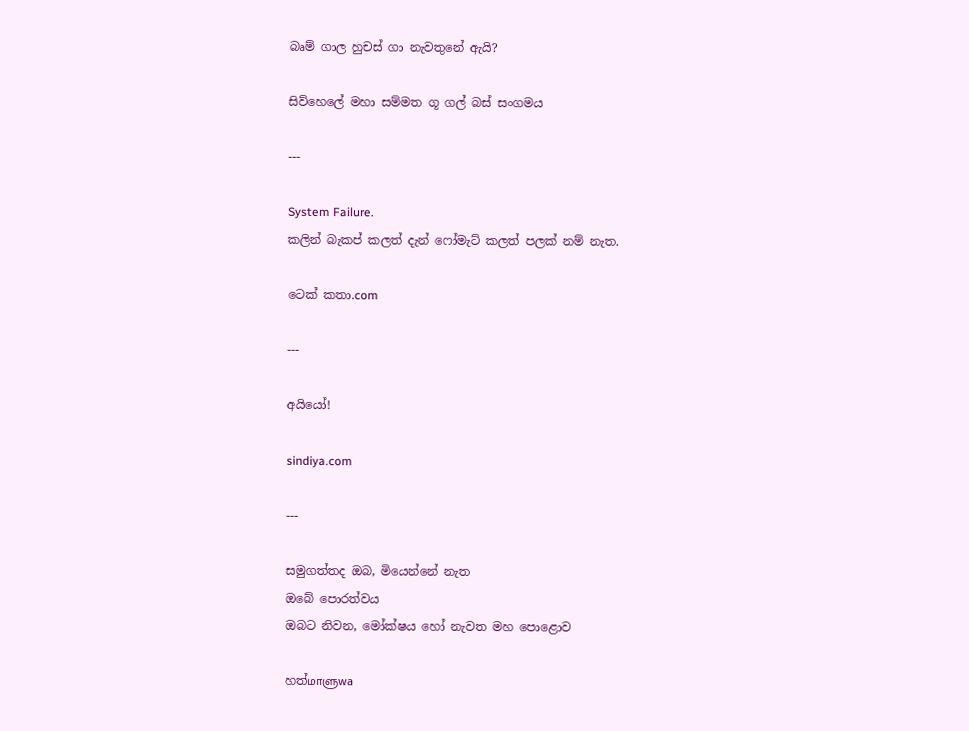බෘම් ගාල හුචස් ගා නැවතුනේ ඇයි?

සිව්හෙලේ මහා සම්මත ගූ ගල් බස් සංගමය

---

System Failure.
කලින් බැකප් කලත් දැන් ‍ෆෝමැට් කලත් පලක් නම් නැත.

ටෙක් කතා.com

---

අයියෝ!

sindiya.com

---

සමුගත්තද ඔබ, මියෙන්නේ නැත
ඔබේ පොරත්වය
ඔබට නිවන, මෝක්ෂය හෝ නැවත මහ පොළොව

හත්மாளுwa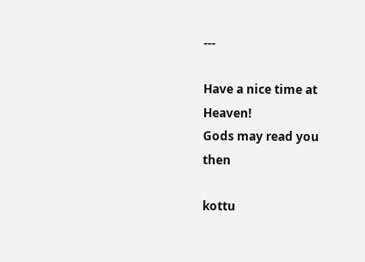---

Have a nice time at Heaven!
Gods may read you then

kottu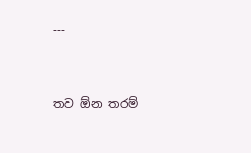---


තව ඕන තරම්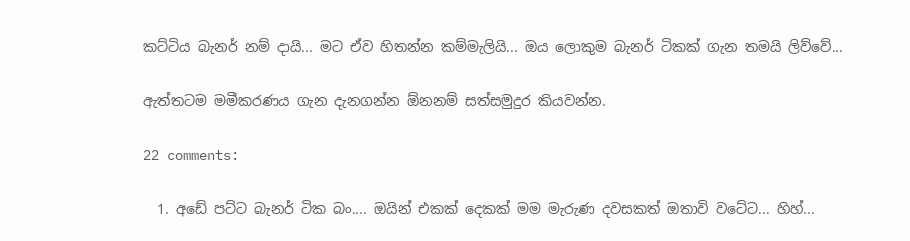කට්ටිය බැනර් නම් දායි... මට ඒව හිතන්න කම්මැලියි... ඔය ලොකුම බැනර් ටිකක් ගැන තමයි ලිව්වේ...

ඇත්තටම මමීකරණය ගැන දැනගන්න ඕනනම් සත්සමුදුර කියවන්න.

22 comments:

  1. අඩේ පට්ට බැනර් ටික බං.... ඔයින් එකක් දෙකක් මම මැරුණ දවසකත් ඔතාවි වටේට... හිහ්...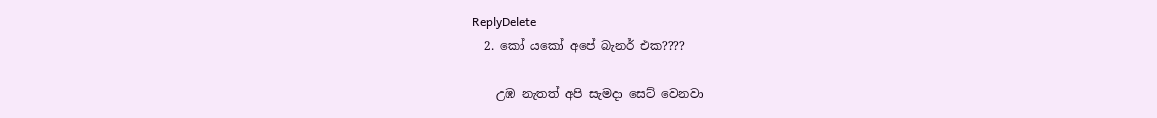ReplyDelete
  2. කෝ යකෝ අපේ බැනර් එක????

    උඹ නැතත් අපි සැමදා සෙට් වෙනවා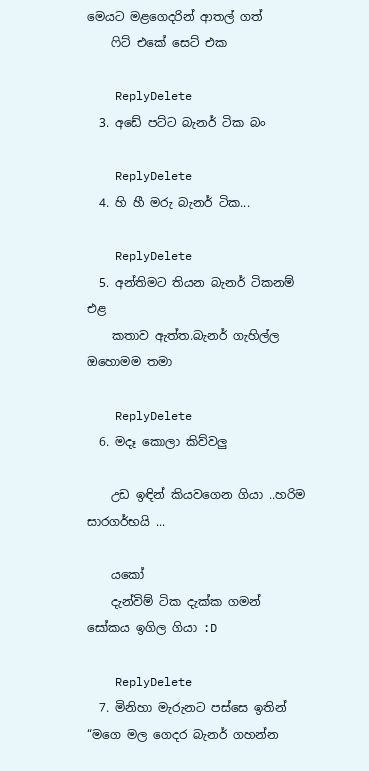මෙයට මළගෙදරින් ආතල් ගත්
    ෆිට් එකේ සෙට් එක

    ReplyDelete
  3. අඩේ පට්ට බැනර් ටික බං

    ReplyDelete
  4. හි හී මරු බැනර් ටික...

    ReplyDelete
  5. අන්තිමට තියන බැනර් ටිකනම් එළ
    කතාව ඇත්ත.බැනර් ගැහිල්ල ඔහොමම තමා

    ReplyDelete
  6. මදෑ කොලා කිව්වලු

    උඩ ඉඳින් කියවගෙන ගියා ..හරිම සාරගර්භයි ...

    යකෝ
    දැන්විම් ටික දැක්ක ගමන් සෝකය ඉගිල ගියා :D

    ReplyDelete
  7. මිනිහා මැරුනට පස්සෙ ඉතින් “මගෙ මල ගෙදර බැනර් ගහන්න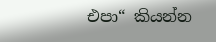එපා“ කියන්න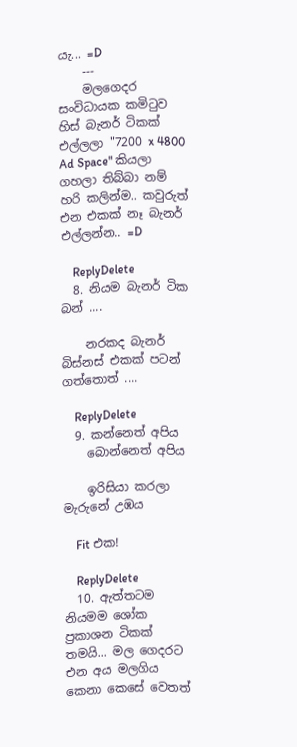යැ... =D
    ---
    මලගෙදර සංවිධායක කමිටුව හිස් බැනර් ටිකක් එල්ලලා "7200 x 4800 Ad Space" කියලා ගහලා තිබ්බා නම් හරි කලින්ම.. කවුරුත් එන එකක් නෑ බැනර් එල්ලන්න.. =D

    ReplyDelete
  8. නියම බැනර් ටික බන් ....

    නරකද බැනර් බිස්නස් එකක් පටන් ගත්තොත් ....

    ReplyDelete
  9. කන්නෙත් අපිය
    බොන්නෙත් අපිය

    ඉරිසියා කරලා මැරුනේ උඹය

    Fit එක!

    ReplyDelete
  10. ඇත්තටම නියමම ශෝක ප්‍රකාශන ටිකක් තමයි... මල ගෙදරට එන අය මලගිය කෙනා කෙසේ‍ වෙතත්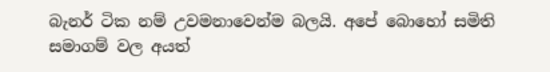බැනර් ටික නම් උවමනාවෙන්ම බලයි. අපේ බොහෝ සමිති සමාගම් වල අයත්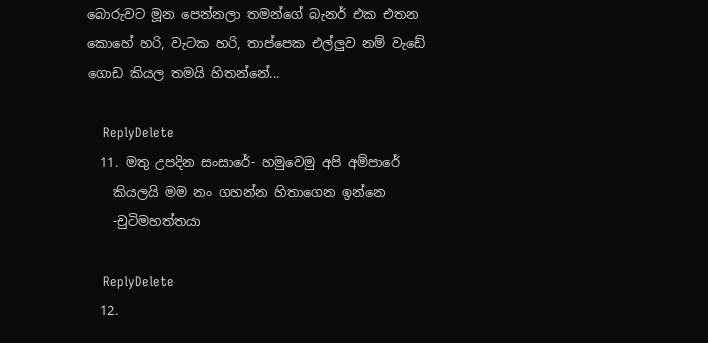බොරුවට මූන පෙන්නලා තමන්ගේ බැනර් එක එතන කොහේ හරි, වැටක හරි, තාප්පෙක එල්ලුව නම් වැඩේ ගොඩ කියල තමයි හිතන්නේ...

    ReplyDelete
  11. මතු උපදින සංසාරේ- හමුවෙමු අපි අම්පාරේ
    කියලයි මම නං ගහන්න හිතාගෙන ඉන්නෙ
    -චුටිමහත්තයා

    ReplyDelete
  12.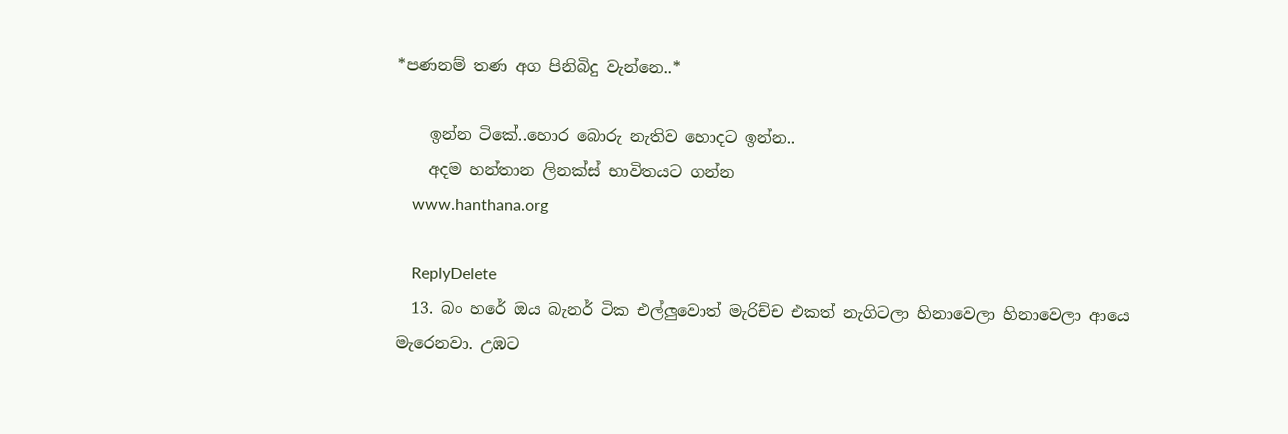*පණනම් තණ අග පිනිබිදු වැන්නෙ..*

    ඉන්න ටිකේ..හොර බොරු නැතිව හොදට ඉන්න..
    අදම හන්තාන ලිනක්ස් භාවිතයට ගන්න
    www.hanthana.org

    ReplyDelete
  13. බං හරේ ඔය බැනර් ටික එල්ලුවොත් මැරිච්ච එකත් නැගිටලා හිනාවෙලා හිනාවෙලා ආයෙ මැරෙනවා. උඹට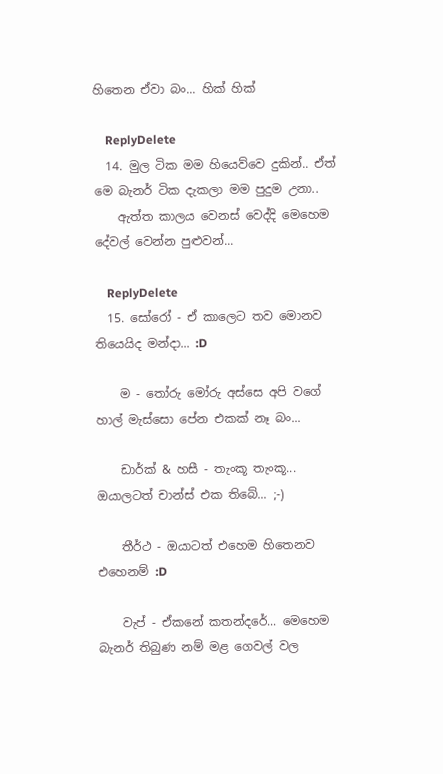හිතෙන ඒවා බං... හික් හික්

    ReplyDelete
  14. මුල ටික මම හියෙව්වෙ දුකින්.. ඒත් මෙ බැනර් ටික දැකලා මම පුදුම උනා..
    ඇත්ත කාලය වෙනස් වෙද්දි මෙහෙම දේවල් වෙන්න පුළුවන්...

    ReplyDelete
  15. සෝරෝ - ඒ කාලෙට තව මොනව තියෙයිද මන්දා... :D

    ම - තෝරු මෝරු අස්සෙ අපි වගේ හාල් මැස්සො පේන එකක් නෑ බං...

    ඩාර්ක් & හසී - තැංකූ තැංකූ... ඔයාලටත් චාන්ස් එක තිබේ... ;-)

    තීර්ථ - ඔයාටත් එහෙම හිතෙනව එහෙනම් :D

    වැප් - ඒකනේ කතන්දරේ... මෙහෙම බැනර් තිබුණ නම් මළ ගෙවල් වල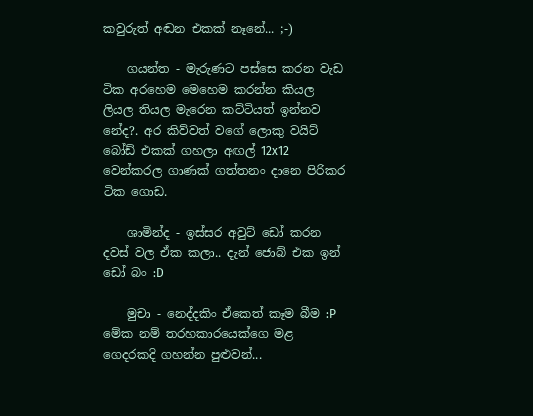කවුරුත් අඬන එකක් නෑනේ... ;-)

    ගයන්ත - මැරුණට පස්සෙ කරන වැඩ ටික අරහෙම මෙහෙම කරන්න කියල ලියල තියල මැරෙන කට්ටියත් ඉන්නව නේද?. අර කිව්වත් වගේ ලොකු වයිට් බෝඩ් එකක් ගහලා අඟල් 12x12 වෙන්කරල ගාණක් ගත්තනං දානෙ පිරිකර ටික ගොඩ.

    ශාමින්ද - ඉස්සර අවුට් ඩෝ කරන දවස් වල ඒක කලා.. දැන් ජොබ් එක ඉන් ඩෝ බං :D

    මුචා - නෙද්දකිං ඒකෙත් කෑම බීම :P මේක නම් තරහකාරයෙක්ගෙ මළ ගෙදරකදි ගහන්න පුළුවන්...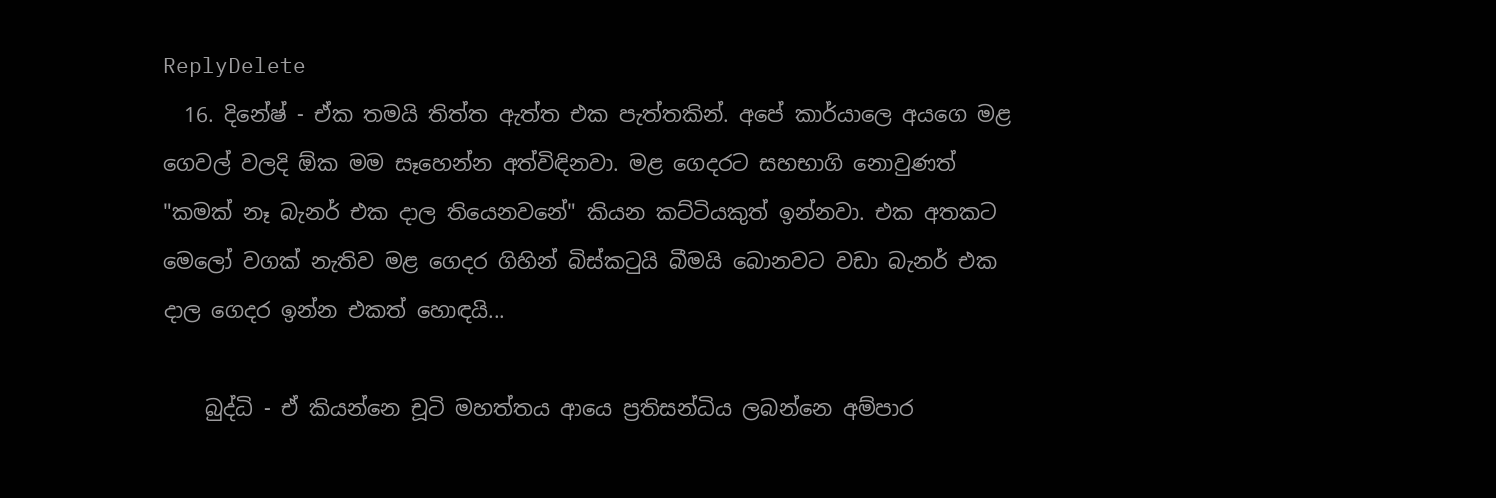ReplyDelete
  16. දිනේෂ් - ඒක තමයි තිත්ත ඇත්ත එක පැත්තකින්. අපේ කාර්යාලෙ අයගෙ මළ ගෙවල් වලදි ඕක මම සෑහෙන්න අත්විඳිනවා. මළ ගෙදරට සහභාගි නොවුණත් "කමක් නෑ බැනර් එක දාල තියෙනවනේ" කියන කට්ටියකුත් ඉන්නවා. එක අතකට මෙලෝ වගක් නැතිව මළ ගෙදර ගිහින් බිස්කටුයි බීමයි බොනවට වඩා බැනර් එක දාල ගෙදර ඉන්න එකත් හොඳයි...

    බුද්ධි - ඒ කියන්නෙ චූටි මහත්තය ආයෙ ප්‍රතිසන්ධිය ලබන්නෙ අම්පාර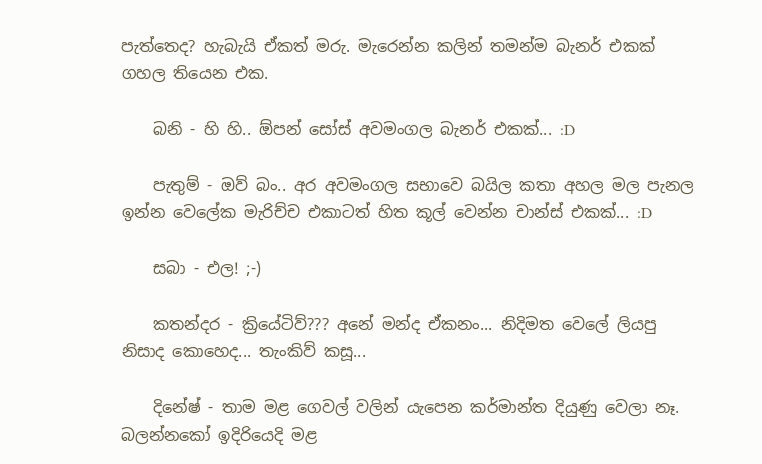පැත්තෙද? හැබැයි ඒකත් මරු. මැරෙන්න කලින් තමන්ම බැනර් එකක් ගහල තියෙන එක.

    බනි - හි හි.. ඕපන් සෝස් අවමංගල බැනර් එකක්... :D

    පැතුම් - ඔව් බං.. අර අවමංගල සභාවෙ බයිල කතා අහල මල පැනල ඉන්න වෙලේක මැරිච්ච එකාටත් හිත කූල් වෙන්න චාන්ස් එකක්... :D

    සබා - එල! ;-)

    කතන්දර - ක්‍රියේටිව්??? අනේ මන්ද ඒකනං... නිදිමත වෙලේ ලියපු නිසාද කොහෙද... තැංකිව් කසූ...

    දිනේෂ් - තාම මළ ගෙවල් වලින් යැපෙන කර්මාන්ත දියුණු වෙලා නෑ. බලන්නකෝ ඉදිරියෙදි මළ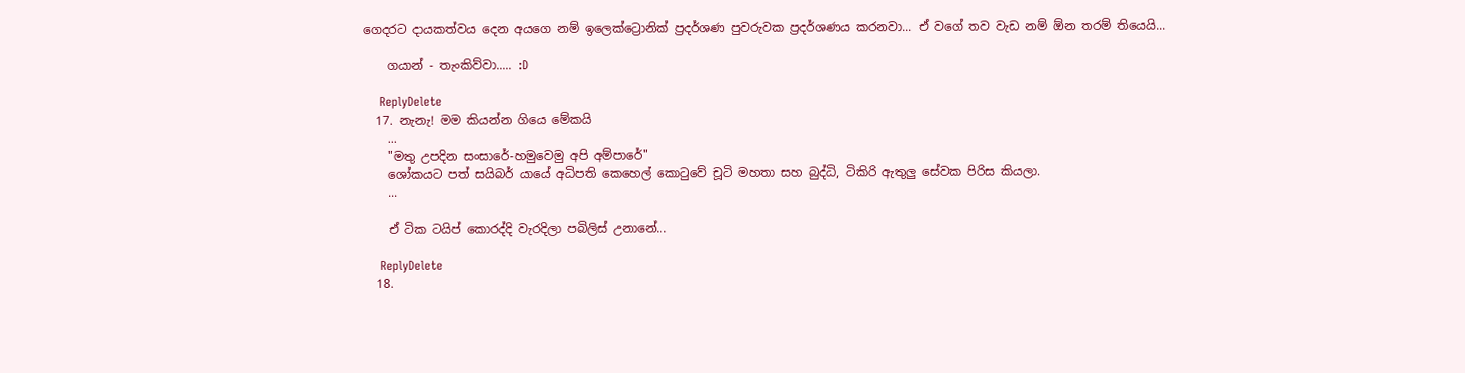ගෙදරට දායකත්වය දෙන අයගෙ නම් ඉලෙක්ට්‍රොනික් ප්‍රදර්ශණ පුවරුවක ප්‍රදර්ශණය කරනවා... ඒ වගේ තව වැඩ නම් ඕන තරම් තියෙයි...

    ගයාන් - තැංකිව්වා..... :D

    ReplyDelete
  17. නැනැ! මම කියන්න ගියෙ මේකයි
    ...
    "මතු උපදින සංසාරේ-හමුවෙමු අපි අම්පාරේ"
    ශෝකයට පත් සයිබර් යායේ අධිපති කෙහෙල් කොටුවේ චූටි මහතා සහ බුද්ධි, ටිකිරි ඇතුලු සේවක පිරිස කියලා.
    ...

    ඒ ටික ටයිප් කොරද්දි වැරදිලා පබිලිස් උනානේ...

    ReplyDelete
  18.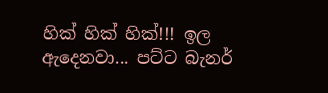හික් හික් හික්!!! ඉල ඇදෙනවා... පට්ට බැනර්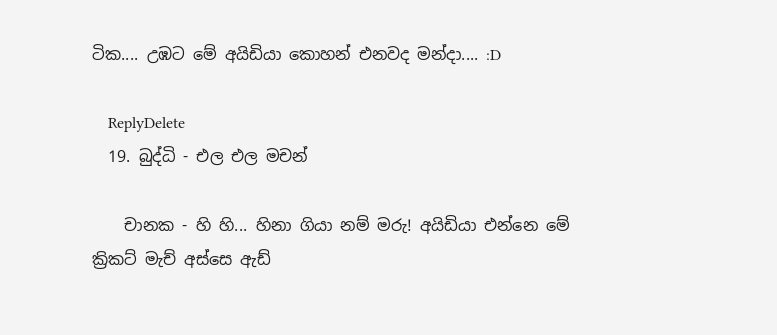ටික.... උඹට මේ අයිඩියා කොහන් එනවද මන්දා.... :D

    ReplyDelete
  19. බුද්ධි - එල එල මචන්

    චානක - හි හි... හිනා ගියා නම් මරු! අයිඩියා එන්නෙ මේ ක්‍රිකට් මැච් අස්සෙ ඇඩ්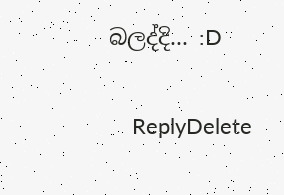බලද්දි... :D

    ReplyDelete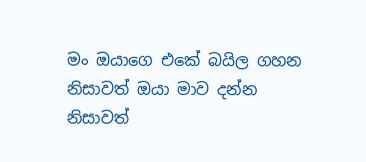මං ඔයාගෙ එකේ බයිල ගහන නිසාවත් ඔයා මාව දන්න නිසාවත්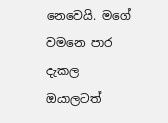නෙවෙයි. මගේ වමනෙ පාර දැකල ඔයාලටත්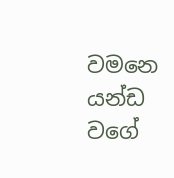වමනෙ යන්ඩ වගේ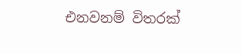එනවනම් විතරක්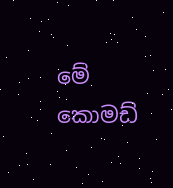මේ කොමඩ්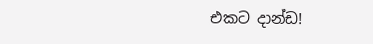එකට දාන්ඩ!